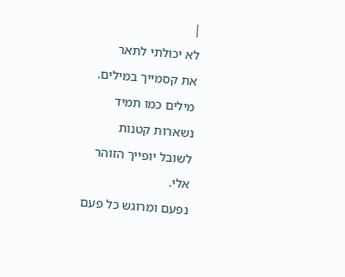|
לא יכולתי לתאר
את קסמייך במילים.
מילים כמו תמיד
נשארות קטנות
לשובל יופייך הזוהר
אלי.
נפעם ומרוגש כל פעם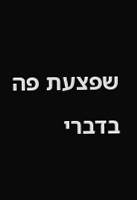שפצעת פה בדברי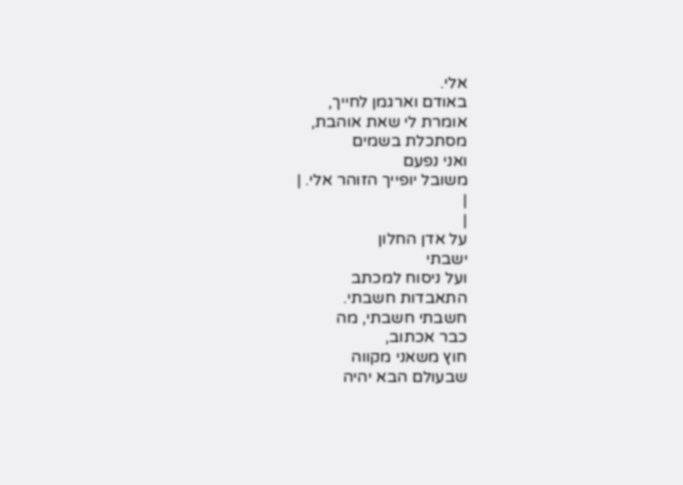אלי.
באודם וארגמן לחייך,
אומרת לי שאת אוהבת,
מסתכלת בשמים
ואני נפעם
משובל יופייך הזוהר אלי. |
|
|
על אדן החלון
ישבתי
ועל ניסוח למכתב
התאבדות חשבתי.
חשבתי חשבתי, מה
כבר אכתוב,
חוץ משאני מקווה
שבעולם הבא יהיה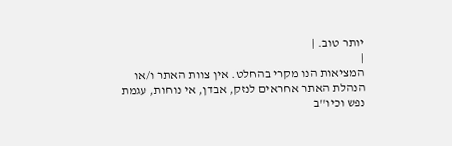יותר טוב. |
|
המציאות הנו מקרי בהחלט. אין צוות האתר ו/או
הנהלת האתר אחראים לנזק, אבדן, אי נוחות, עגמת
נפש וכיו''ב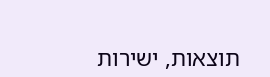תוצאות, ישירות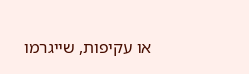או עקיפות, שייגרמו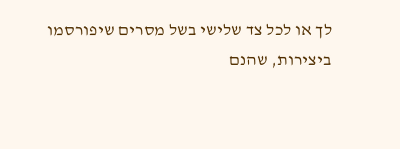לך או לכל צד שלישי בשל מסרים שיפורסמו
ביצירות, שהנם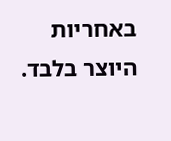באחריות היוצר בלבד.